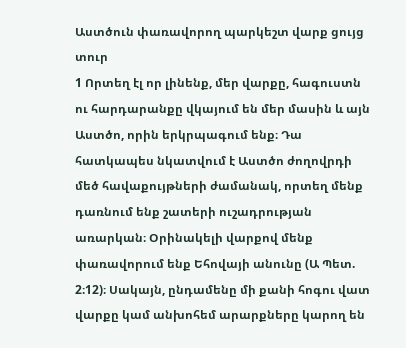Աստծուն փառավորող պարկեշտ վարք ցույց տուր
1 Որտեղ էլ որ լինենք, մեր վարքը, հագուստն ու հարդարանքը վկայում են մեր մասին և այն Աստծո, որին երկրպագում ենք։ Դա հատկապես նկատվում է Աստծո ժողովրդի մեծ հավաքույթների ժամանակ, որտեղ մենք դառնում ենք շատերի ուշադրության առարկան։ Օրինակելի վարքով մենք փառավորում ենք Եհովայի անունը (Ա Պետ. 2։12)։ Սակայն, ընդամենը մի քանի հոգու վատ վարքը կամ անխոհեմ արարքները կարող են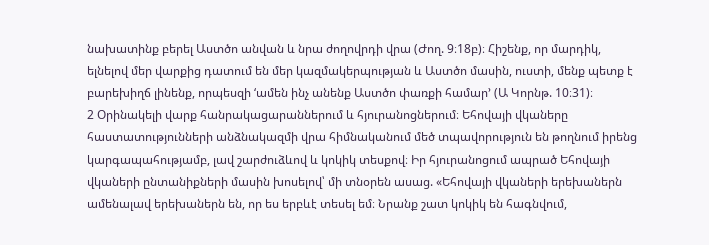նախատինք բերել Աստծո անվան և նրա ժողովրդի վրա (Ժող. 9։18բ)։ Հիշենք, որ մարդիկ, ելնելով մեր վարքից դատում են մեր կազմակերպության և Աստծո մասին, ուստի, մենք պետք է բարեխիղճ լինենք, որպեսզի ‘ամեն ինչ անենք Աստծո փառքի համար’ (Ա Կորնթ. 10։31)։
2 Օրինակելի վարք հանրակացարաններում և հյուրանոցներում։ Եհովայի վկաները հաստատությունների անձնակազմի վրա հիմնականում մեծ տպավորություն են թողնում իրենց կարգապահությամբ, լավ շարժուձևով և կոկիկ տեսքով։ Իր հյուրանոցում ապրած Եհովայի վկաների ընտանիքների մասին խոսելով՝ մի տնօրեն ասաց. «Եհովայի վկաների երեխաներն ամենալավ երեխաներն են, որ ես երբևէ տեսել եմ։ Նրանք շատ կոկիկ են հագնվում,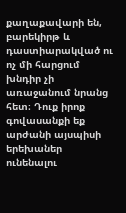քաղաքավարի են, բարեկիրթ և դաստիարակված ու ոչ մի հարցում խնդիր չի առաջանում նրանց հետ։ Դուք իրոք գովասանքի եք արժանի այսպիսի երեխաներ ունենալու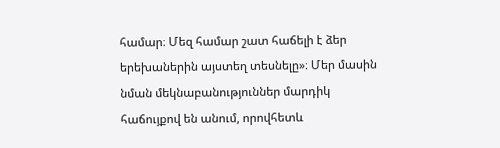համար։ Մեզ համար շատ հաճելի է ձեր երեխաներին այստեղ տեսնելը»։ Մեր մասին նման մեկնաբանություններ մարդիկ հաճույքով են անում, որովհետև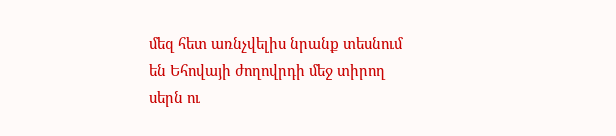մեզ հետ առնչվելիս նրանք տեսնում են Եհովայի ժողովրդի մեջ տիրող սերն ու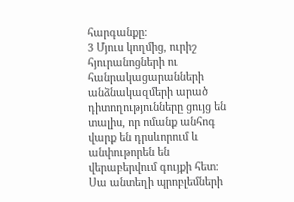հարգանքը։
3 Մյուս կողմից, ուրիշ հյուրանոցների ու հանրակացարանների անձնակազմերի արած դիտողությունները ցույց են տալիս, որ ոմանք անհոգ վարք են դրսևորում և անփութորեն են վերաբերվում գույքի հետ։ Սա անտեղի պրոբլեմների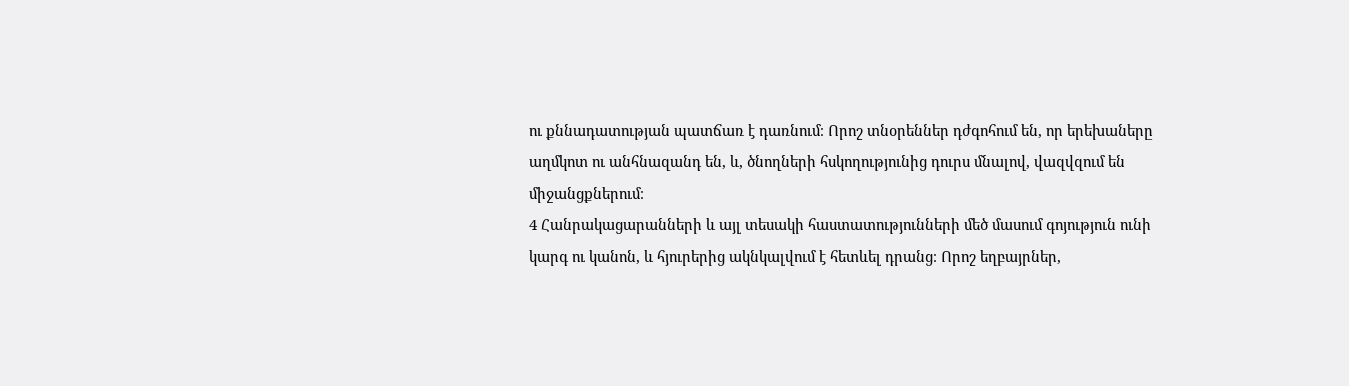ու քննադատության պատճառ է դառնում։ Որոշ տնօրեններ դժգոհում են, որ երեխաները աղմկոտ ու անհնազանդ են, և, ծնողների հսկողությունից դուրս մնալով, վազվզում են միջանցքներում։
4 Հանրակացարանների և այլ տեսակի հաստատությունների մեծ մասում գոյություն ունի կարգ ու կանոն, և հյուրերից ակնկալվում է հետևել դրանց։ Որոշ եղբայրներ,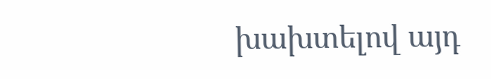խախտելով այդ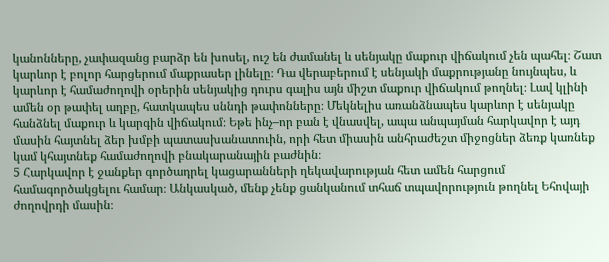կանոնները, չափազանց բարձր են խոսել, ուշ են ժամանել և սենյակը մաքուր վիճակում չեն պահել։ Շատ կարևոր է բոլոր հարցերում մաքրասեր լինելը։ Դա վերաբերում է սենյակի մաքրությանը նույնպես, և կարևոր է համաժողովի օրերին սենյակից դուրս գալիս այն միշտ մաքուր վիճակում թողնել։ Լավ կլինի ամեն օր թափել աղբը, հատկապես սննդի թափոնները։ Մեկնելիս առանձնապես կարևոր է սենյակը հանձնել մաքուր և կարգին վիճակում։ Եթե ինչ–որ բան է վնասվել, ապա անպայման հարկավոր է այդ մասին հայտնել ձեր խմբի պատասխանատուին, որի հետ միասին անհրաժեշտ միջոցներ ձեռք կառնեք կամ կհայտնեք համաժողովի բնակարանային բաժնին։
5 Հարկավոր է ջանքեր գործադրել կացարանների ղեկավարության հետ ամեն հարցում համագործակցելու համար։ Անկասկած, մենք չենք ցանկանում տհաճ տպավորություն թողնել Եհովայի ժողովրդի մասին։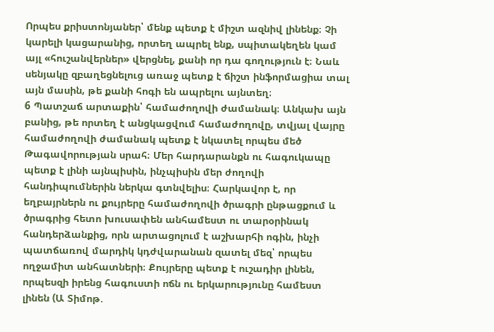Որպես քրիստոնյաներ՝ մենք պետք է միշտ ազնիվ լինենք։ Չի կարելի կացարանից, որտեղ ապրել ենք, սպիտակեղեն կամ այլ «հուշանվերներ» վերցնել, քանի որ դա գողություն է։ Նաև սենյակը զբաղեցնելուց առաջ պետք է ճիշտ ինֆորմացիա տալ այն մասին, թե քանի հոգի են ապրելու այնտեղ։
6 Պատշաճ արտաքին՝ համաժողովի ժամանակ։ Անկախ այն բանից, թե որտեղ է անցկացվում համաժողովը, տվյալ վայրը համաժողովի ժամանակ պետք է նկատել որպես մեծ Թագավորության սրահ։ Մեր հարդարանքն ու հագուկապը պետք է լինի այնպիսին, ինչպիսին մեր ժողովի հանդիպումներին ներկա գտնվելիս։ Հարկավոր է, որ եղբայրներն ու քույրերը համաժողովի ծրագրի ընթացքում և ծրագրից հետո խուսափեն անհամեստ ու տարօրինակ հանդերձանքից, որն արտացոլում է աշխարհի ոգին, ինչի պատճառով մարդիկ կդժվարանան զատել մեզ՝ որպես ողջամիտ անհատների։ Քույրերը պետք է ուշադիր լինեն, որպեսզի իրենց հագուստի ոճն ու երկարությունը համեստ լինեն (Ա Տիմոթ.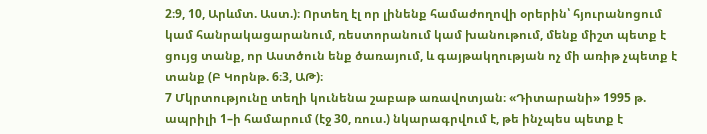2։9, 10, Արևմտ. Աստ.)։ Որտեղ էլ որ լինենք համաժողովի օրերին՝ հյուրանոցում կամ հանրակացարանում, ռեստորանում կամ խանութում, մենք միշտ պետք է ցույց տանք, որ Աստծուն ենք ծառայում, և գայթակղության ոչ մի առիթ չպետք է տանք (Բ Կորնթ. 6։3, ԱԹ)։
7 Մկրտությունը տեղի կունենա շաբաթ առավոտյան։ «Դիտարանի» 1995 թ. ապրիլի 1–ի համարում (էջ 30, ռուս.) նկարագրվում է, թե ինչպես պետք է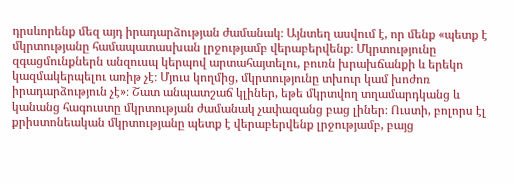դրսևորենք մեզ այդ իրադարձության ժամանակ։ Այնտեղ ասվում է, որ մենք «պետք է մկրտությանը համապատասխան լրջությամբ վերաբերվենք։ Մկրտությունը զգացմունքներն անզուսպ կերպով արտահայտելու, բուռն խրախճանքի և երեկո կազմակերպելու առիթ չէ։ Մյուս կողմից, մկրտությունը տխուր կամ խոժոռ իրադարձություն չէ»։ Շատ անպատշաճ կլիներ, եթե մկրտվող տղամարդկանց և կանանց հագուստը մկրտության ժամանակ չափազանց բաց լիներ։ Ուստի, բոլորս էլ քրիստոնեական մկրտությանը պետք է վերաբերվենք լրջությամբ, բայց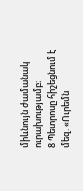միևնույն ժամանակ ուրախությամբ։
8 Պետրոսը հիշեցնում է մեզ. «Ուրեմն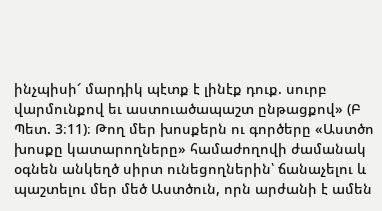ինչպիսի՜ մարդիկ պէտք է լինէք դուք. սուրբ վարմունքով եւ աստուածապաշտ ընթացքով» (Բ Պետ. 3։11)։ Թող մեր խոսքերն ու գործերը «Աստծո խոսքը կատարողները» համաժողովի ժամանակ օգնեն անկեղծ սիրտ ունեցողներին՝ ճանաչելու և պաշտելու մեր մեծ Աստծուն, որն արժանի է ամեն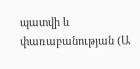պատվի և փառաբանության (Ա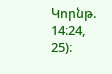Կորնթ. 14։24, 25)։